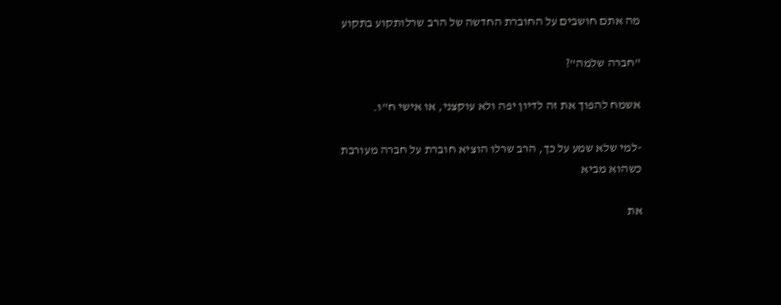מה אתם חושבים על החוברת החדשה של הרב שרלותקוע בתקוע

"חברה שלמה"?

אשמח להפוך את זה לדיון יפה ולא עוקצני, או אישי ח"ו.

-למי שלא שמע על כך, הרב שרלו הוציא חוברת על חברה מעורבת כשהוא מביא

את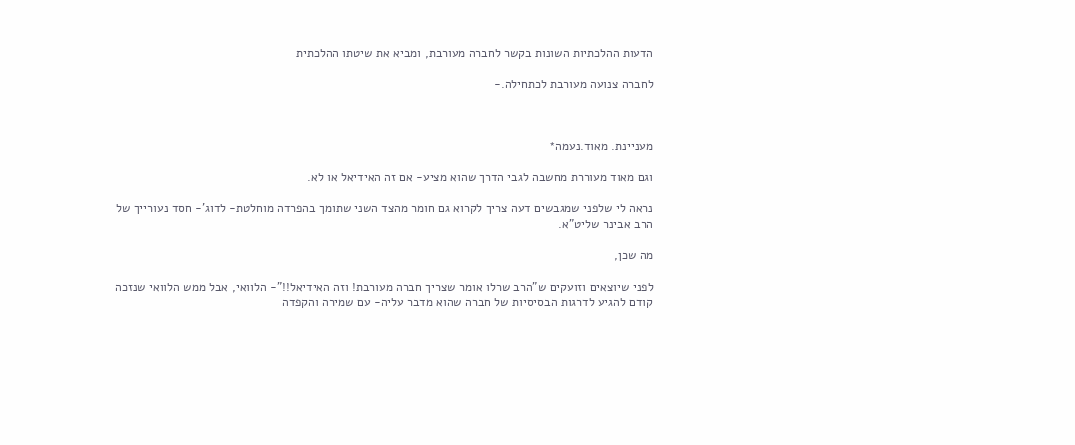הדעות ההלכתיות השונות בקשר לחברה מעורבת, ומביא את שיטתו ההלכתית

לחברה צנועה מעורבת לכתחילה.-



מעניינת. מאוד.נעמה*

וגם מאוד מעוררת מחשבה לגבי הדרך שהוא מציע- אם זה האידיאל או לא.

נראה לי שלפני שמגבשים דעה צריך לקרוא גם חומר מהצד השני שתומך בהפרדה מוחלטת- לדוג'- חסד נעורייך של הרב אבינר שליט"א.

מה שכן,

לפני שיוצאים וזועקים ש"הרב שרלו אומר שצריך חברה מעורבת! וזה האידיאל!!"- הלוואי, אבל ממש הלוואי שנזכה קודם להגיע לדרגות הבסיסיות של חברה שהוא מדבר עליה- עם שמירה והקפדה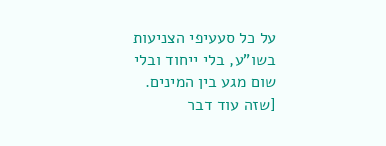על כל סעעיפי הצניעות בשו"ע, בלי ייחוד ובלי שום מגע בין המינים. [שזה עוד דבר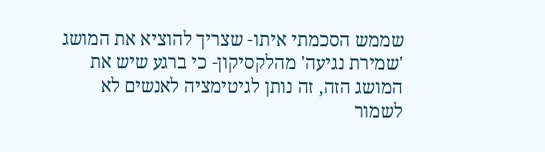שממש הסכמתי איתו- שצריך להוציא את המושג 'שמירת נגיעה' מהלקסיקון- כי ברגע שיש את המושג הזה, זה נותן לגיטימציה לאנשים לא לשמור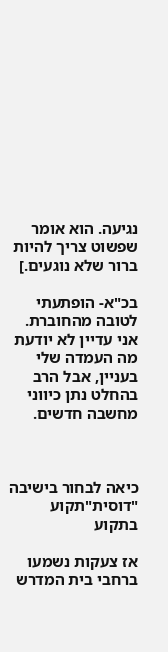נגיעה. הוא אומר שפשוט צריך להיות ברור שלא נוגעים.]

בכ"א- הופתעתי לטובה מהחוברת. אני עדיין לא יודעת מה העמדה שלי בעניין, אבל הרב בהחלט נתן כיווני מחשבה חדשים.



כיאה לבחור בישיבה "דוסית"תקוע בתקוע

אז צעקות נשמעו ברחבי בית המדרש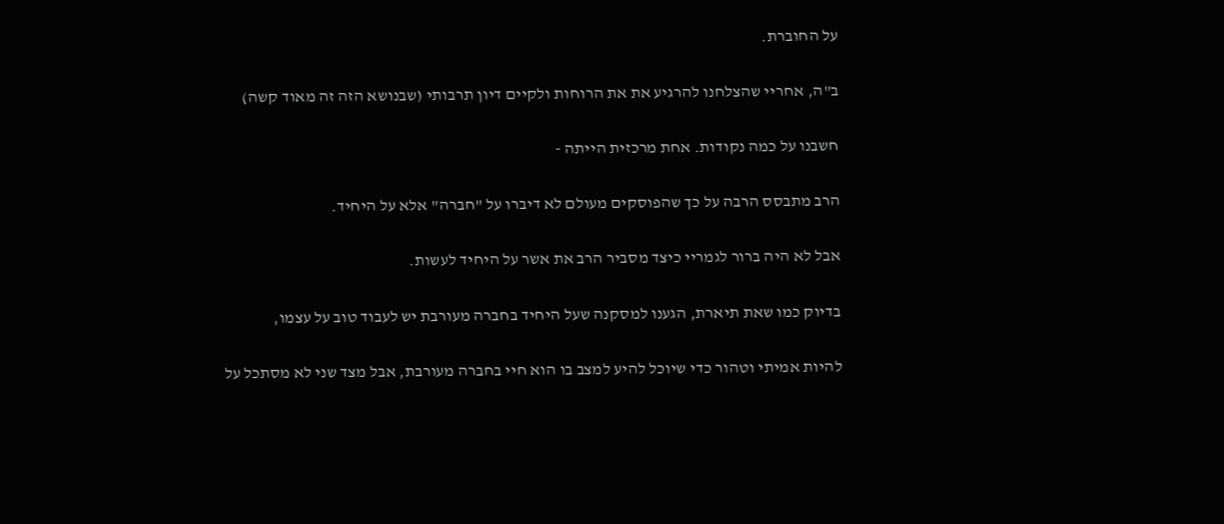על החוברת.

ב"ה, אחריי שהצלחנו להרגיע את את הרוחות ולקיים דיון תרבותי (שבנושא הזה זה מאוד קשה)

חשבנו על כמה נקודות. אחת מרכזית הייתה -

הרב מתבסס הרבה על כך שהפוסקים מעולם לא דיברו על "חברה" אלא על היחיד.

אבל לא היה ברור לגמריי כיצד מסביר הרב את אשר על היחיד לעשות.

בדיוק כמו שאת תיארת, הגענו למסקנה שעל היחיד בחברה מעורבת יש לעבוד טוב על עצמו,

להיות אמיתי וטהור כדי שיוכל להיע למצב בו הוא חיי בחברה מעורבת, אבל מצד שני לא מסתכל על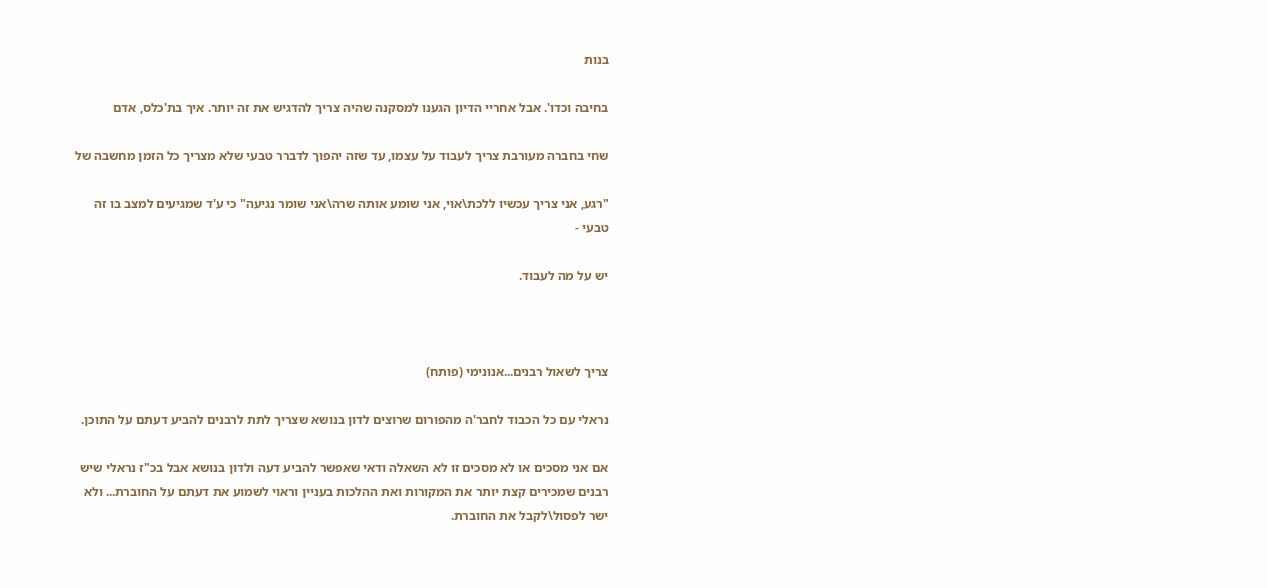בנות

בחיבה וכדו'. אבל אחריי הדיון הגענו למסקנה שהיה צריך להדגיש את זה יותר. איך בת'כלס, אדם

שחי בחברה מעורבת צריך לעבוד על עצמו, עד שזה יהפוך לדברר טבעי שלא מצריך כל הזמן מחשבה של

"רגע, אני צריך עכשיו ללכת\אוי, אני שומע אותה שרה\אני שומר נגיעה" כי ע'ד שמגיעים למצב בו זה טבעי -

יש על מה לעבוד.



צריך לשאול רבנים...אנונימי (פותח)

נראלי עם כל הכבוד לחבר'ה מהפורום שרוצים לדון בנושא שצריך לתת לרבנים להביע דעתם על התוכן.

אם אני מסכים או לא מסכים זו לא השאלה ודאי שאפשר להביע דעה ולדון בנושא אבל בכ"ז נראלי שיש רבנים שמכירים קצת יותר את המקורות ואת ההלכות בעניין וראוי לשמוע את דעתם על החוברת... ולא ישר לפסול\לקבל את החוברת.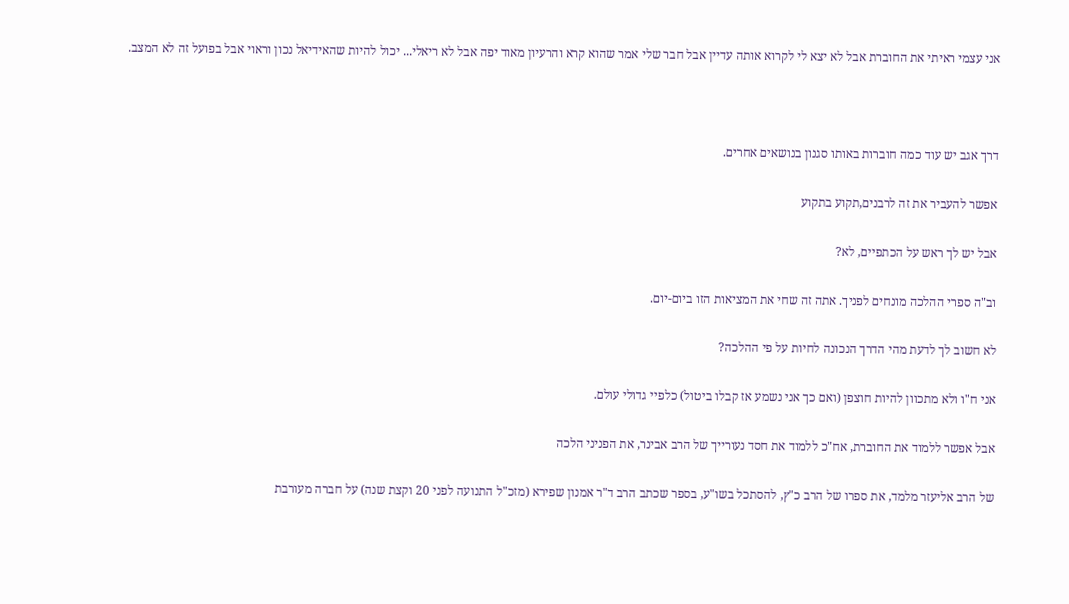אני עצמי ראיתי את החוברת אבל לא יצא לי לקרוא אותה עדיין אבל חבר שלי אמר שהוא קרא והרעיון מאוד יפה אבל לא ריאלי... יכול להיות שהאידיאל נכון וראוי אבל בפועל זה לא המצב.



דרך אגב יש עוד כמה חוברות באותו סגנון בנושאים אחרים.

אפשר להעביר את זה לרבנים,תקוע בתקוע

אבל יש לך ראש על הכתפיים, לא?

וב"ה ספרי ההלכה מונחים לפניך. אתה זה שחי את המציאות הזו ביום-יום.

לא חשוב לך לדעת מהי הדרך הנכונה לחיות על פי ההלכה?

אני ח"ו ולא מתכוון להיות חוצפן (ואם כך אני נשמע אז קבלו ביטול) כלפיי גדולי עולם.

אבל אפשר ללמוד את החוברת, אח"כ ללמוד את חסד נעורייך של הרב אבינר, את הפניני הלכה

של הרב אליעזר מלמד, את ספרו של הרב כ"ץ, להסתכל בשו"ע, בספר שכתב הרב ד"ר אמנון שפירא (מזכ"ל התנועה לפני 20 וקצת שנה) על חברה מעורבת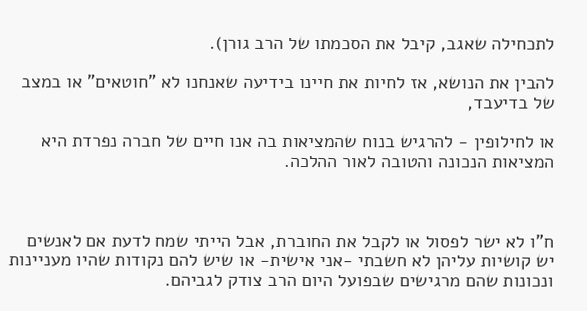לתכחילה שאגב, קיבל את הסכמתו של הרב גורן).

להבין את הנושא, אז לחיות את חיינו בידיעה שאנחנו לא "חוטאים" או במצב של בדיעבד,

או לחילופין - להרגיש בנוח שהמציאות בה אנו חיים של חברה נפרדת היא המציאות הנכונה והטובה לאור ההלכה.



ח"ו לא ישר לפסול או לקבל את החוברת, אבל הייתי שמח לדעת אם לאנשים יש קושיות עליהן לא חשבתי -אני אישית- או שיש להם נקודות שהיו מעניינות ונכונות שהם מרגישים שבפועל היום הרב צודק לגביהם.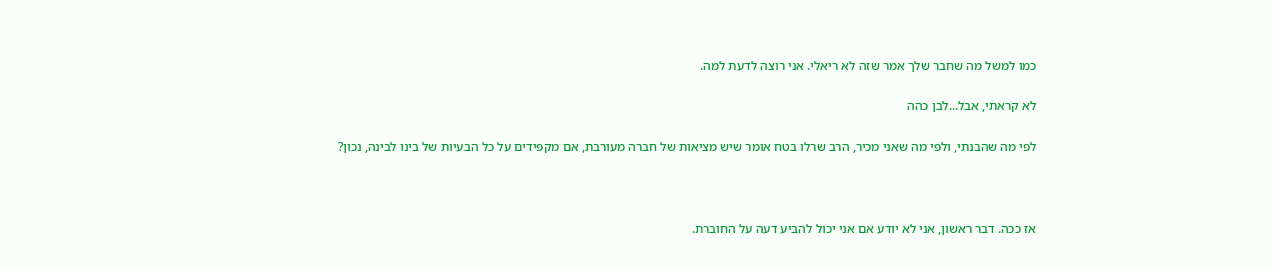כמו למשל מה שחבר שלך אמר שזה לא ריאלי. אני רוצה לדעת למה.

לא קראתי, אבל...לבן כהה

לפי מה שהבנתי, ולפי מה שאני מכיר, הרב שרלו בטח אומר שיש מציאות של חברה מעורבת, אם מקפידים על כל הבעיות של בינו לבינה, נכון?



אז ככה. דבר ראשון, אני לא יודע אם אני יכול להביע דעה על החוברת.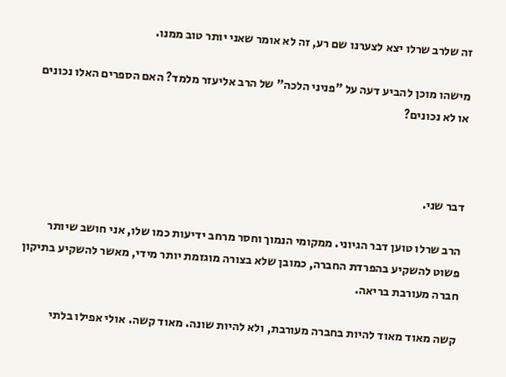זה שלרב שרלו יצא לצערנו שם רע, זה לא אומר שאני יותר טוב ממנו.

מישהו מוכן להביע דעה על "פניני הלכה" של הרב אליעזר מלמד? האם הספרים האלו נכונים או לא נכונים?



דבר שני.

הרב שרלו טוען דבר הגיוני. ממקומי הנמוך וחסר מרחב ידיעות כמו שלו, אני חושב שיותר פשוט להשקיע בהפרדת החברה, כמובן שלא בצורה מוגזמת יותר מידי, מאשר להשקיע בתיקון חברה מעורבת בריאה.

קשה מאוד מאוד להיות בחברה מעורבת, ולא להיות שונה. מאוד קשה. אולי אפילו בלתי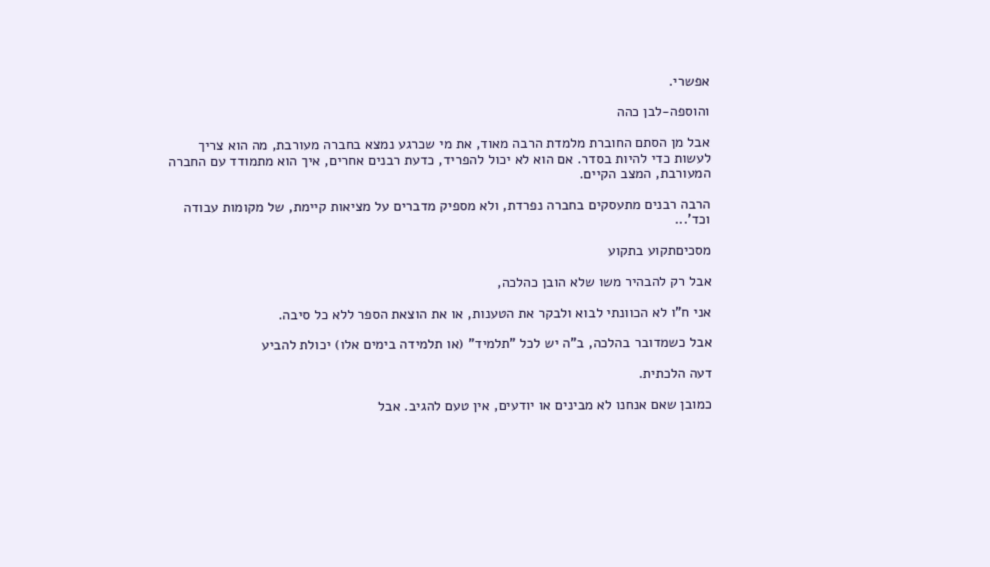אפשרי.

והוספה-לבן כהה

אבל מן הסתם החוברת מלמדת הרבה מאוד, את מי שכרגע נמצא בחברה מעורבת, מה הוא צריך לעשות כדי להיות בסדר. אם הוא לא יכול להפריד, כדעת רבנים אחרים, איך הוא מתמודד עם החברה המעורבת, המצב הקיים.

הרבה רבנים מתעסקים בחברה נפרדת, ולא מספיק מדברים על מציאות קיימת, של מקומות עבודה וכד'...

מסכיםתקוע בתקוע

אבל רק להבהיר משו שלא הובן כהלכה,

אני ח"ו לא הכוונתי לבוא ולבקר את הטענות, או את הוצאת הספר ללא כל סיבה.

אבל כשמדובר בהלכה, ב"ה יש לכל "תלמיד" (או תלמידה בימים אלו) יכולת להביע

דעה הלכתית.

כמובן שאם אנחנו לא מבינים או יודעים, אין טעם להגיב. אבל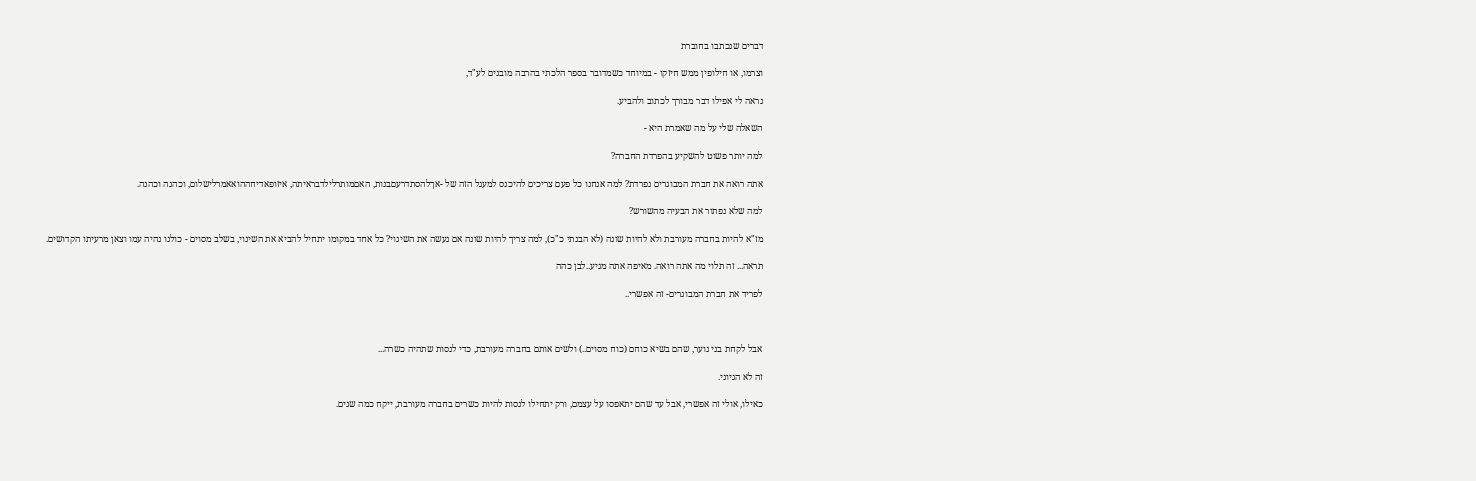דברים שנכתבו בחוברת

וצרמו, או חילופין ממש חיזקו - במיוחד כשמדובר בספר הלכתי בהרבה מובנים לע"ד,

נראה לי אפילו דבר מבורך לכתוב ולהביע.

השאלה שלי על מה שאמרת היא -

למה יותר פשוט להשקיע בהפרדת החברה?

אתה רואה את חברת המבוגרים נפרדת? למה אנחנו כל פעם צריכים להיכנס למעגל הזה של -אךלהסתדרעםבנות, האםמותרלילדבראיתה, איזופאדיחההואאמרלישלום, וכהנה וכהנה.

למה שלא נפתור את הבעיה מהשורש?

מז"א להיות בחברה מעורבת ולא להיות שונה (לא הבנתי כ"כ), למה צריך להיות שונה אם נעשה את השינוי? כל אחד במקומו יתחיל להביא את השינוי, בשלב מסוים - כולנו נהיה עמו וצאן מרעיתו הקדושים.

תראה... זה תלוי מה אתה רואה. מאיפה אתה מגיע..לבן כהה

לפריד את חברת המבוגרים- זה אפשרי..



אבל לקחת בני נוער, שהם בשיא כוחם (כוח מסוים..) ולשים אותם בחברה מעורבת, כדי לנסות שתהיה כשרה...

זה לא הגיוני.

כאילו, אולי זה אפשרי, אבל עד שהם יתאפסו על עצמם, ורק יתחילו לנסות להיות כשרים בחברה מעורבת, ייקח כמה שנים.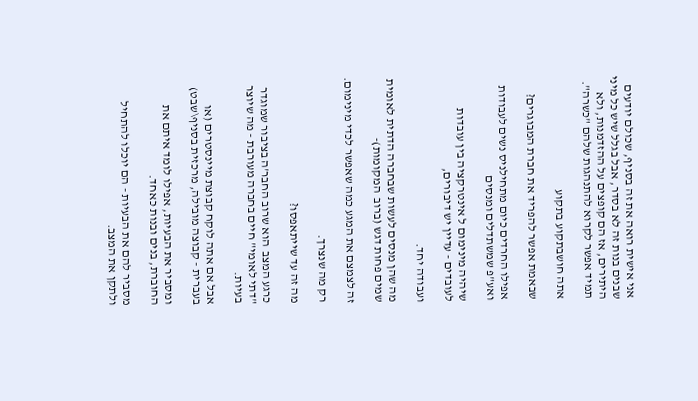אני אישית רואה את זה בסניף, שכולם יודעים שבנים בנות זה לא בסדר, אבל בגלל שיש כל מיני היתירים, אז הם קופצים על ההזדמנות, ולא תמיד אפשר לקרוא להתנהגות שלהם "כשרה".

אתה חושבתקוע בתקוע

שבאמת אפשר להפריד את חברת המבוגרים?

אפילו החרדים כיום מתחילניס נשים לעבודות ואע"פ שמשתדלים ומנסים

שיהיה מינימום ל אינטרקציה בין עובדות לעובדים - עדיין יש דיבורים,

ועבודה יחד.

מה שהן מנסים לעשות שבחברה הדתית לאומית שמים פחות דגש (ברוב  המקומות)-

זה לצמצם את המגע כמה שאפשר לכדי מינימום.

רק מה שנצרך.

מה זה עד שייתאפסו?

כרגע המצב  הוא שרוב החבר'ה בציבור שמוגדר "דתי לאומי" חיים בחברה מעורבת - מה שיוצר בעיות.

אבל אם אתה לוקח קבוצת מיינסטרים (או בעברית - קבוצה מובילה, מרכזית בסניף\שבט)

ומסביר את הבעיות, אפילו לומד איתם את החוברת, בנים ובנות כאחד.

מסביר להם את הבעיות - הם יוכלו להתחיל ולתקן את המצב.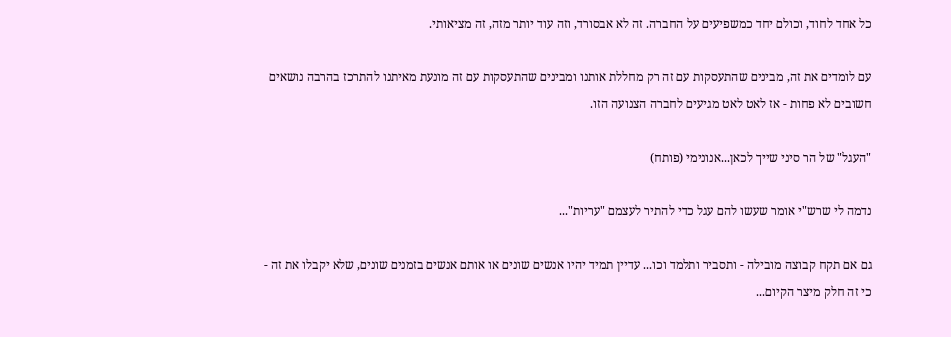כל אחד לחוד, וכולם יחד כמשפיעים על החברה. זה לא אבסורד, וזה עוד יותר מזה, זה מציאותי.

עם לומדים את זה, מבינים שהתעסקות עם זה רק מחללת אותנו ומבינים שהתעסקות עם זה מונעת מאיתנו להתרכז בהרבה נושאים חשובים לא פחות - אז לאט לאט מגיעים לחברה הצנועה הזו.

"העגל" של הר סיני שייך לכאן...אנונימי (פותח)

נדמה לי שרש"י אומר שעשו להם עגל כדי להתיר לעצמם "עריות"...

גם אם תקח קבוצה מובילה - ותסביר ותלמד וכו... עדיין תמיד יהיו אנשים שונים או אותם אנשים בזמנים שונים, שלא יקבלו את זה - כי זה חלק מיצר הקיום...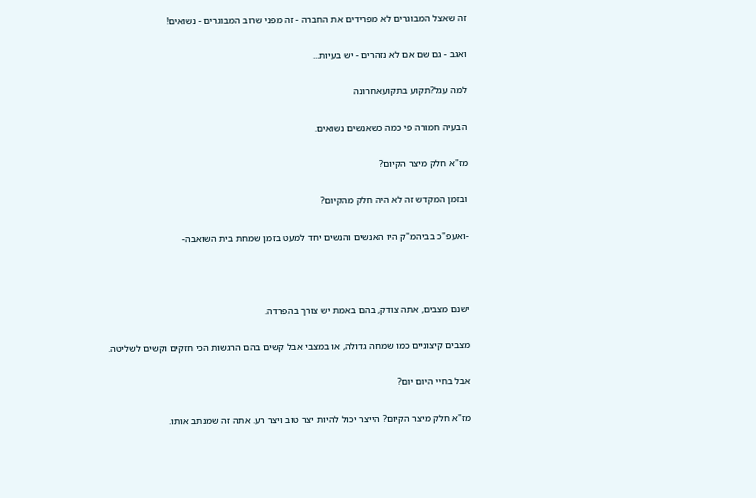זה שאצל המבוגרים לא מפרידים את החברה - זה מפני שרוב המבוגרים - נשואים!

ואגב - גם שם אם לא נזהרים - יש בעיות...

למה עגל?תקוע בתקועאחרונה

הבעיה חמורה פי כמה כשאנשים נשואים.

מז"א חלק מיצר הקיום?

ובזמן המקדש זה לא היה חלק מהקיום?

-ואעפ"כ בביהמ"ק היו האנשים והנשים יחד למעט בזמן שמחת בית השואבה-



ישנם מצבים, אתה צודק, בהם באמת יש צורך בהפרדה.

מצבים קיצוניים כמו שמחה גדולה, או במצבי אבל קשים בהם הרגשות הכי חזקים וקשים לשליטה.

אבל בחיי היום יום?

מז"א חלק מיצר הקיום? הייצר יכול להיות יצר טוב ויצר רע. אתה זה שמנתב אותו.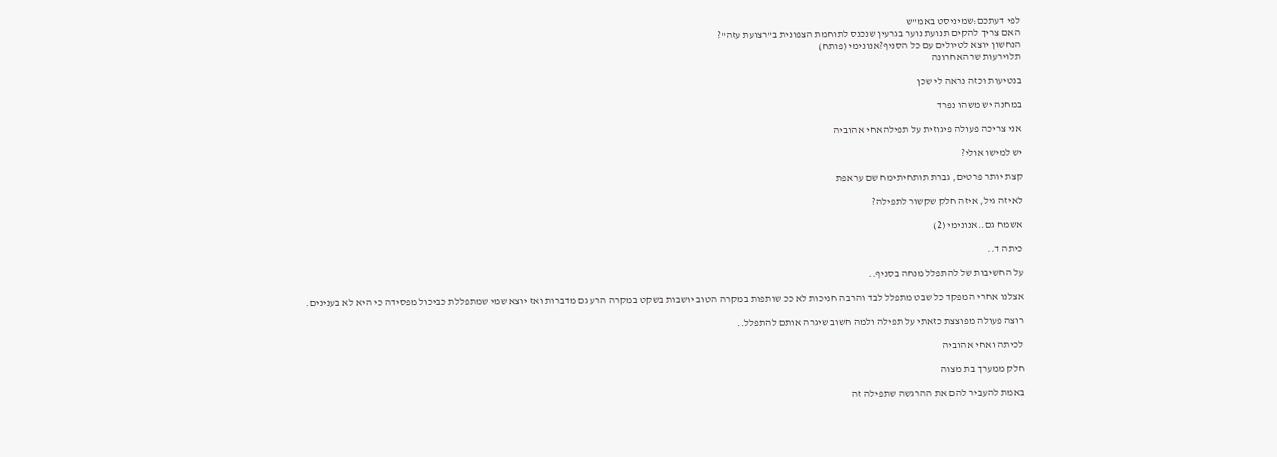לפי דעתכם:שמיניסט באמ"ש
האם צריך להקים תנועת נוער בגרעין שנכנס לתוחמת הצפונית ב"רצועת עזה"?
הנחשון יוצא לטיולים עם כל הסניף?אנונימי (פותח)
תלוירעות שרהאחרונה

בנטיעות וכזה נראה לי שכן

במחנה יש משהו נפרד

אני צריכה פעולה פיגוזית על תפילהאחי אהוביה

יש למישו אולי?

קצת יותר פרטים, גברת תותחיתימח שם עראפת

לאיזה גיל, איזה חלק שקשור לתפילה?

אשמח גם..אנונימי (2)

כיתה ד..

על החשיבות של להתפלל מנחה בסניף..

אצלנו אחרי המפקד כל שבט מתפלל לבד והרבה חניכות לא ככ שותפות במקרה הטוב יושבות בשקט במקרה הרע גם מדברות ואז יוצא שמי שמתפללת כביכול מפסידה כי היא לא בענינים.

רוצה פעולה מפוצצת כזאתי על תפילה ולמה חשוב שיגרה אותם להתפלל..

לכיתה ואחי אהוביה

חלק ממערך בת מצוה

באמת להעביר להם את ההרגשה שתפילה זה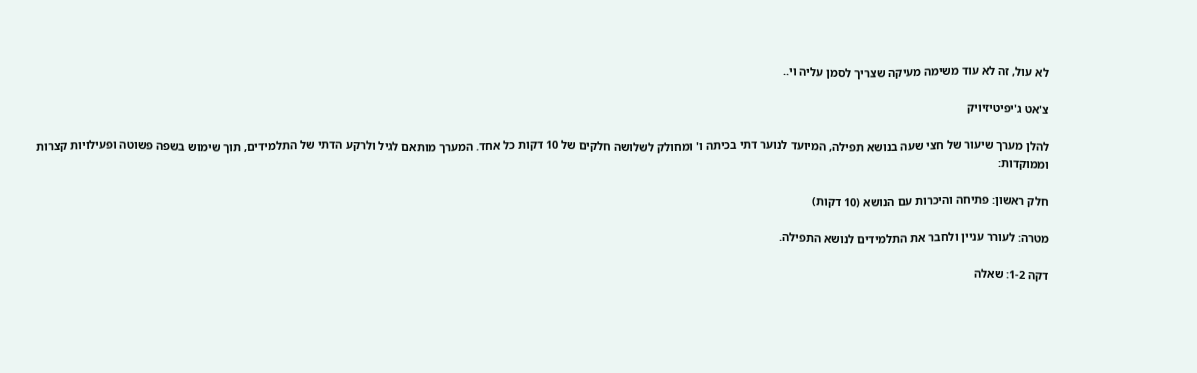לא עול, זה לא עוד משימה מעיקה שצריך לסמן עליה וי..

צ'אט ג'יפיטיזיויק

להלן מערך שיעור של חצי שעה בנושא תפילה, המיועד לנוער דתי בכיתה ו' ומחולק לשלושה חלקים של 10 דקות כל אחד. המערך מותאם לגיל ולרקע הדתי של התלמידים, תוך שימוש בשפה פשוטה ופעילויות קצרות וממוקדות:

חלק ראשון: פתיחה והיכרות עם הנושא (10 דקות)

מטרה: לעורר עניין ולחבר את התלמידים לנושא התפילה.

דקה 1-2: שאלה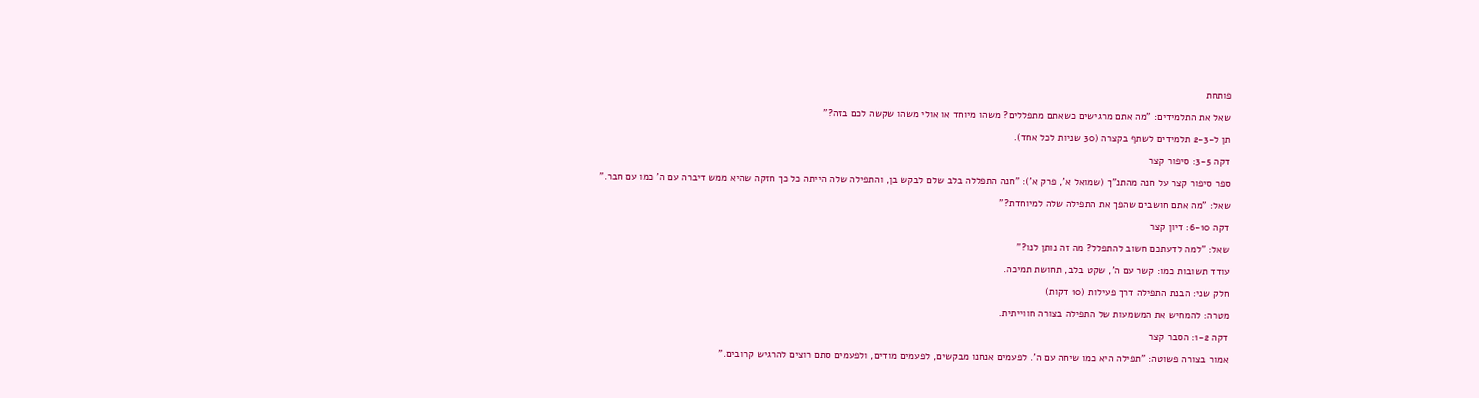פותחת

שאל את התלמידים: "מה אתם מרגישים כשאתם מתפללים? משהו מיוחד או אולי משהו שקשה לכם בזה?"

תן ל-2-3 תלמידים לשתף בקצרה (30 שניות לכל אחד).

דקה 3-5: סיפור קצר

ספר סיפור קצר על חנה מהתנ"ך (שמואל א', פרק א'): "חנה התפללה בלב שלם לבקש בן, והתפילה שלה הייתה כל כך חזקה שהיא ממש דיברה עם ה' כמו עם חבר."

שאל: "מה אתם חושבים שהפך את התפילה שלה למיוחדת?"

דקה 6-10: דיון קצר

שאל: "למה לדעתכם חשוב להתפלל? מה זה נותן לנו?"

עודד תשובות כמו: קשר עם ה', שקט בלב, תחושת תמיכה.

חלק שני: הבנת התפילה דרך פעילות (10 דקות)

מטרה: להמחיש את המשמעות של התפילה בצורה חווייתית.

דקה 1-2: הסבר קצר

אמור בצורה פשוטה: "תפילה היא כמו שיחה עם ה'. לפעמים אנחנו מבקשים, לפעמים מודים, ולפעמים סתם רוצים להרגיש קרובים."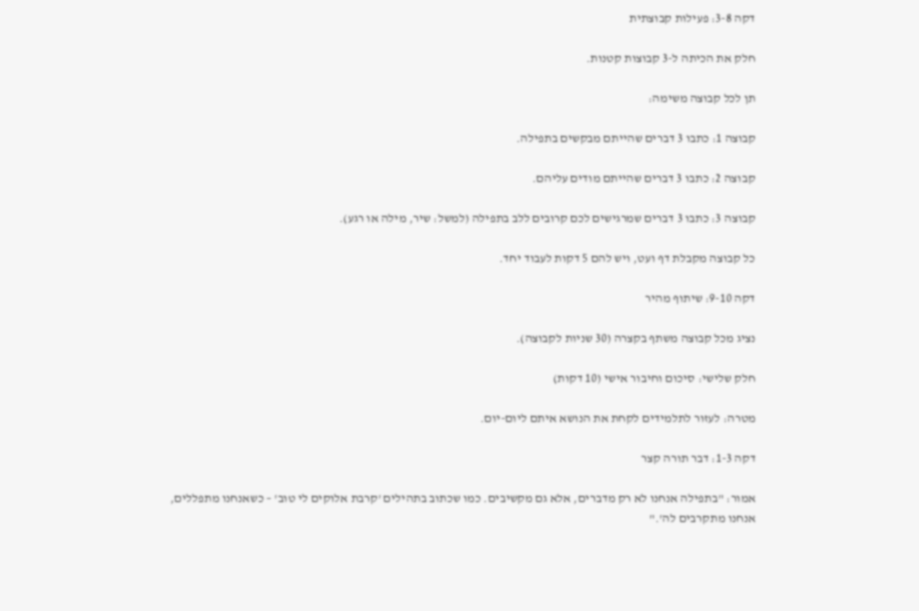דקה 3-8: פעילות קבוצתית

חלק את הכיתה ל-3 קבוצות קטנות.

תן לכל קבוצה משימה:

קבוצה 1: כתבו 3 דברים שהייתם מבקשים בתפילה.

קבוצה 2: כתבו 3 דברים שהייתם מודים עליהם.

קבוצה 3: כתבו 3 דברים שמרגישים לכם קרובים ללב בתפילה (למשל: שיר, מילה או רגע).

כל קבוצה מקבלת דף ועט, ויש להם 5 דקות לעבוד יחד.

דקה 9-10: שיתוף מהיר

נציג מכל קבוצה משתף בקצרה (30 שניות לקבוצה).

חלק שלישי: סיכום וחיבור אישי (10 דקות)

מטרה: לעזור לתלמידים לקחת את הנושא איתם ליום-יום.

דקה 1-3: דבר תורה קצר

אמור: "בתפילה אנחנו לא רק מדברים, אלא גם מקשיבים. כמו שכתוב בתהילים 'קרבת אלוקים לי טוב' – כשאנחנו מתפללים, אנחנו מתקרבים לה'."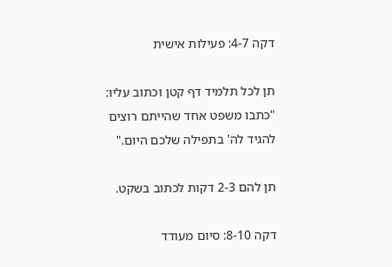דקה 4-7: פעילות אישית

תן לכל תלמיד דף קטן וכתוב עליו: "כתבו משפט אחד שהייתם רוצים להגיד לה' בתפילה שלכם היום."

תן להם 2-3 דקות לכתוב בשקט.

דקה 8-10: סיום מעודד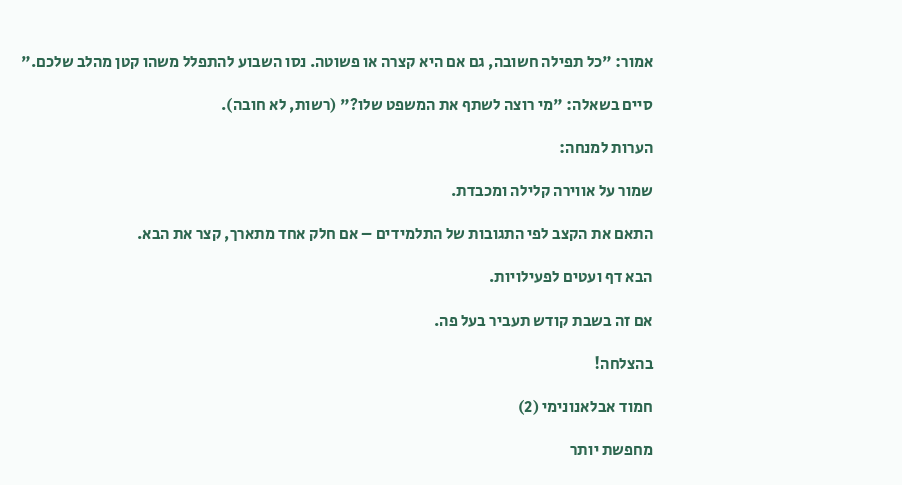אמור: "כל תפילה חשובה, גם אם היא קצרה או פשוטה. נסו השבוע להתפלל משהו קטן מהלב שלכם."

סיים בשאלה: "מי רוצה לשתף את המשפט שלו?" (רשות, לא חובה).

הערות למנחה:

שמור על אווירה קלילה ומכבדת.

התאם את הקצב לפי התגובות של התלמידים – אם חלק אחד מתארך, קצר את הבא.

הבא דף ועטים לפעילויות.

אם זה בשבת קודש תעביר בעל פה.

בהצלחה!

חמוד אבלאנונימי (2)

מחפשת יותר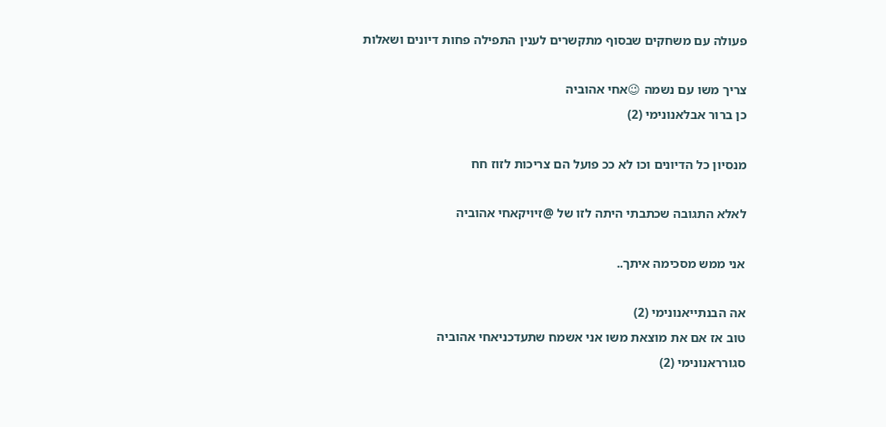פעולה עם משחקים שבסוף מתקשרים לענין התפילה פחות דיונים ושאלות

צריך משו עם נשמה 😉אחי אהוביה
כן ברור אבלאנונימי (2)

מנסיון כל הדיונים וכו לא ככ פועל הם צריכות לזוז חח

לאלא התגובה שכתבתי היתה לזו של @זיויקאחי אהוביה

אני ממש מסכימה איתך..

אה הבנתייאנונימי (2)
טוב אז אם את מוצאת משו אני אשמח שתעדכניאחי אהוביה
סגורראנונימי (2)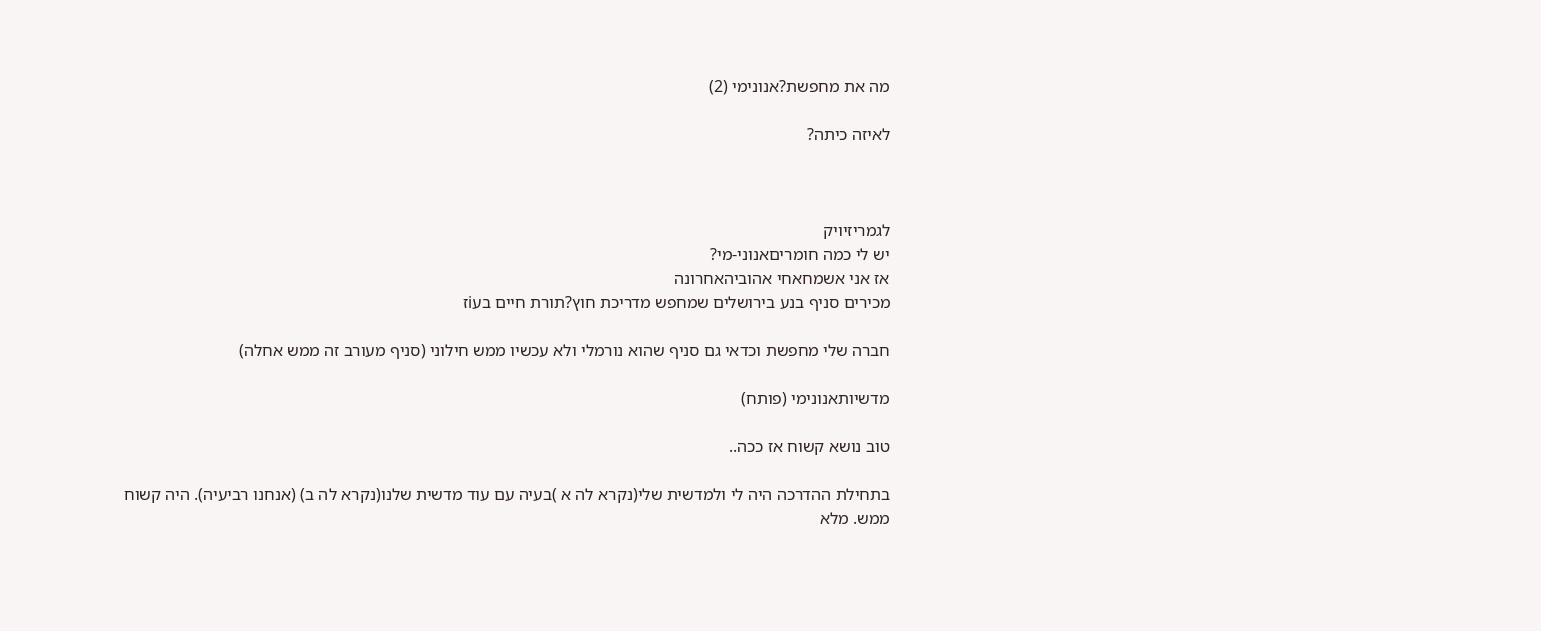מה את מחפשת?אנונימי (2)

לאיזה כיתה?



לגמריזיויק
יש לי כמה חומריםאנוני-מי?
אז אני אשמחאחי אהוביהאחרונה
מכירים סניף בנע בירושלים שמחפש מדריכת חוץ?תורת חיים בעiז

חברה שלי מחפשת וכדאי גם סניף שהוא נורמלי ולא עכשיו ממש חילוני (סניף מעורב זה ממש אחלה)

מדשיותאנונימי (פותח)

טוב נושא קשוח אז ככה..

בתחילת ההדרכה היה לי ולמדשית שלי(נקרא לה א )בעיה עם עוד מדשית שלנו(נקרא לה ב) (אנחנו רביעיה). היה קשוח ממש. מלא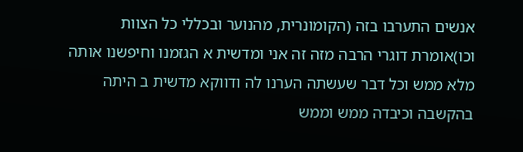אנשים התערבו בזה (הקומונרית, מהנוער ובכללי כל הצוות וכו)אומרת דוגרי הרבה מזה זה אני ומדשית א הגזמנו וחיפשנו אותה מלא ממש וכל דבר שעשתה הערנו לה ודווקא מדשית ב היתה בהקשבה וכיבדה ממש וממש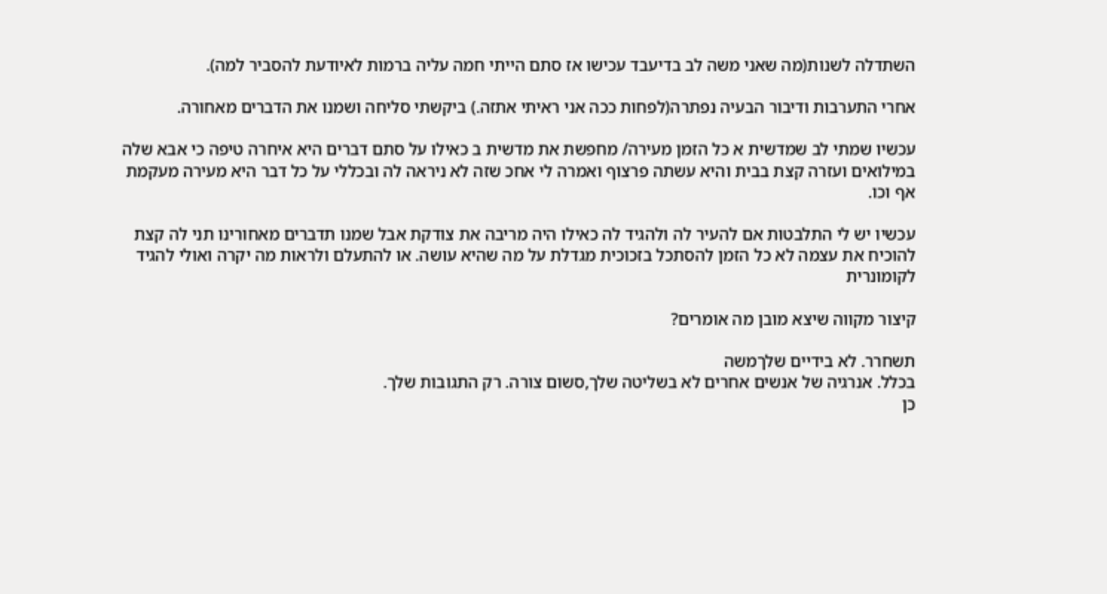השתדלה לשנות(מה שאני משה לב בדיעבד עכישו אז סתם הייתי חמה עליה ברמות לאיודעת להסביר למה).

אחרי התערבות ודיבור הבעיה נפתרה(לפחות ככה אני ראיתי אתזה.) ביקשתי סליחה ושמנו את הדברים מאחורה.

עכשיו שמתי לב שמדשית א כל הזמן מעירה/ מחפשת את מדשית ב כאילו על סתם דברים היא איחרה טיפה כי אבא שלה במילואים ועזרה קצת בבית והיא עשתה פרצוף ואמרה לי אחכ שזה לא ניראה לה ובכללי על כל דבר היא מעירה מעקמת אף וכו.

עכשיו יש לי התלבטות אם להעיר לה ולהגיד לה כאילו היה מריבה את צודקת אבל שמנו תדברים מאחורינו תני לה קצת להוכיח את עצמה לא כל הזמן להסתכל בזכוכית מגדלת על מה שהיא עושה. או להתעלם ולראות מה יקרה ואולי להגיד לקומונרית

קיצור מקווה שיצא מובן מה אומרים?

תשחרר. לא בידיים שלךמשה
בכלל. אנרגיה של אנשים אחרים לא בשליטה שלך,סשום צורה. רק התגובות שלך.
כן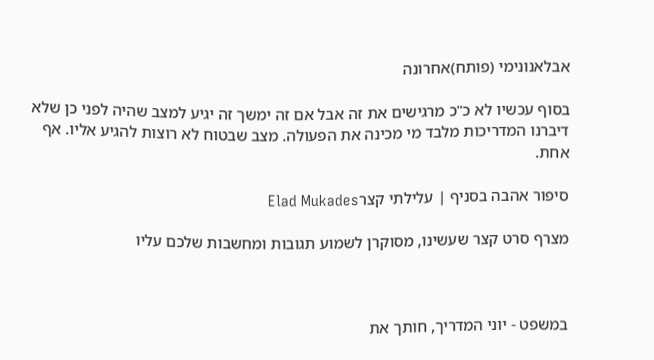אבלאנונימי (פותח)אחרונה

בסוף עכשיו לא כ"כ מרגישים את זה אבל אם זה ימשך זה יגיע למצב שהיה לפני כן שלא דיברנו המדריכות מלבד מי מכינה את הפעולה. מצב שבטוח לא רוצות להגיע אליו. אף אחת.

סיפור אהבה בסניף | עלילתי קצרElad Mukades

מצרף סרט קצר שעשינו, מסוקרן לשמוע תגובות ומחשבות שלכם עליו



במשפט - יוני המדריך, חותך את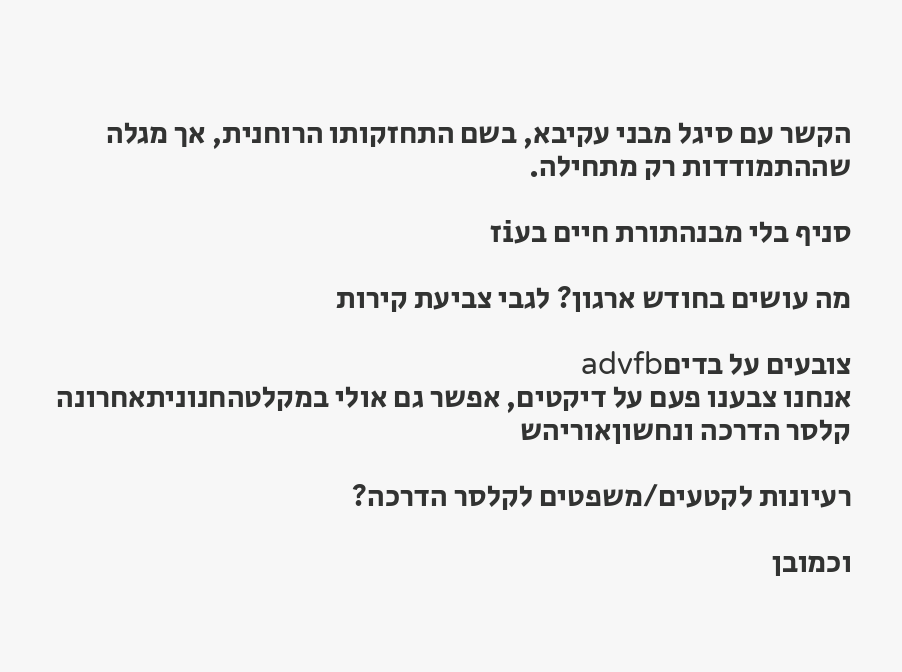הקשר עם סיגל מבני עקיבא, בשם התחזקותו הרוחנית, אך מגלה שההתמודדות רק מתחילה.

סניף בלי מבנהתורת חיים בעiז

מה עושים בחודש ארגון? לגבי צביעת קירות

צובעים על בדיםadvfb
אנחנו צבענו פעם על דיקטים, אפשר גם אולי במקלטהחנוניתאחרונה
קלסר הדרכה ונחשוןאוריהש

רעיונות לקטעים/משפטים לקלסר הדרכה?

וכמובן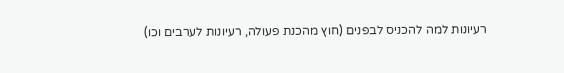רעיונות למה להכניס לבפנים (חוץ מהכנת פעולה, רעיונות לערבים וכו)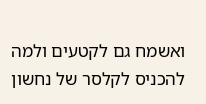ואשמח גם לקטעים ולמה להכניס לקלסר של נחשון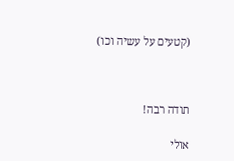(קטעים על עשיה וכו)



תודה רבה!

אולי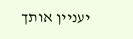יעניין אותך